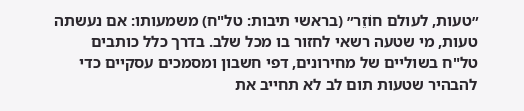״טעות, לעולם חוֹזֵר״ (בראשי תיבות: טל"ח) משמעותו: אם נעשתה טעות, מי שטעה רשאי לחזור בו מכל שלב. בדרך כלל כותבים טל"ח בשוליים של מחירונים, דפי חשבון ומסמכים עסקיים כדי להבהיר שטעות תום לב לא תחייב את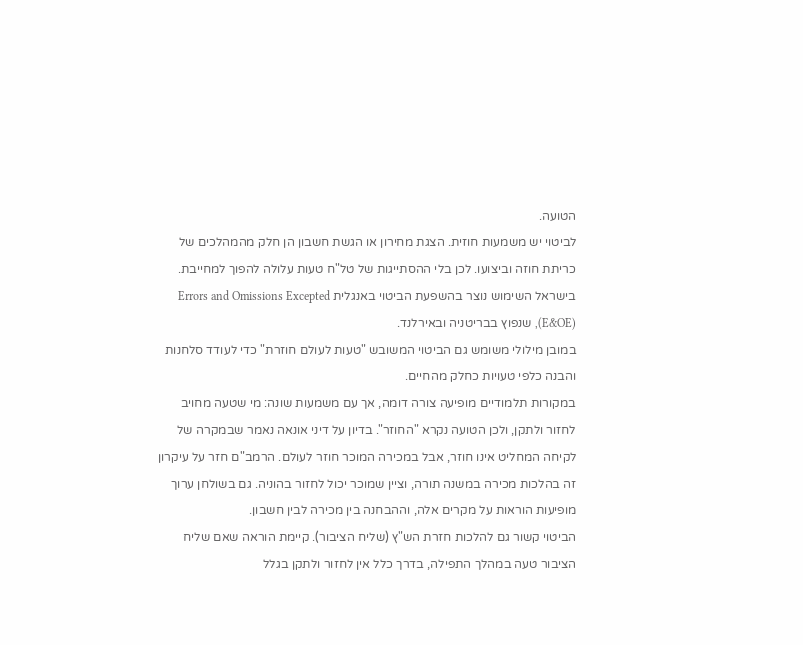הטועה.
לביטוי יש משמעות חוזית. הצגת מחירון או הגשת חשבון הן חלק מהמהלכים של כריתת חוזה וביצועו. לכן בלי ההסתייגות של טל"ח טעות עלולה להפוך למחייבת. בישראל השימוש נוצר בהשפעת הביטוי באנגלית Errors and Omissions Excepted (E&OE), שנפוץ בבריטניה ובאירלנד.
במובן מילולי משומש גם הביטוי המשובש "טעות לעולם חוזרת" כדי לעודד סלחנות והבנה כלפי טעויות כחלק מהחיים.
במקורות תלמודיים מופיעה צורה דומה, אך עם משמעות שונה: מי שטעה מחויב לחזור ולתקן, ולכן הטועה נקרא "החוזר". בדיון על דיני אונאה נאמר שבמקרה של לקיחה המחליט אינו חוזר, אבל במכירה המוכר חוזר לעולם. הרמב"ם חזר על עיקרון זה בהלכות מכירה במשנה תורה, וציין שמוכר יכול לחזור בהוניה. גם בשולחן ערוך מופיעות הוראות על מקרים אלה, וההבחנה בין מכירה לבין חשבון.
הביטוי קשור גם להלכות חזרת הש"ץ (שליח הציבור). קיימת הוראה שאם שליח הציבור טעה במהלך התפילה, בדרך כלל אין לחזור ולתקן בגלל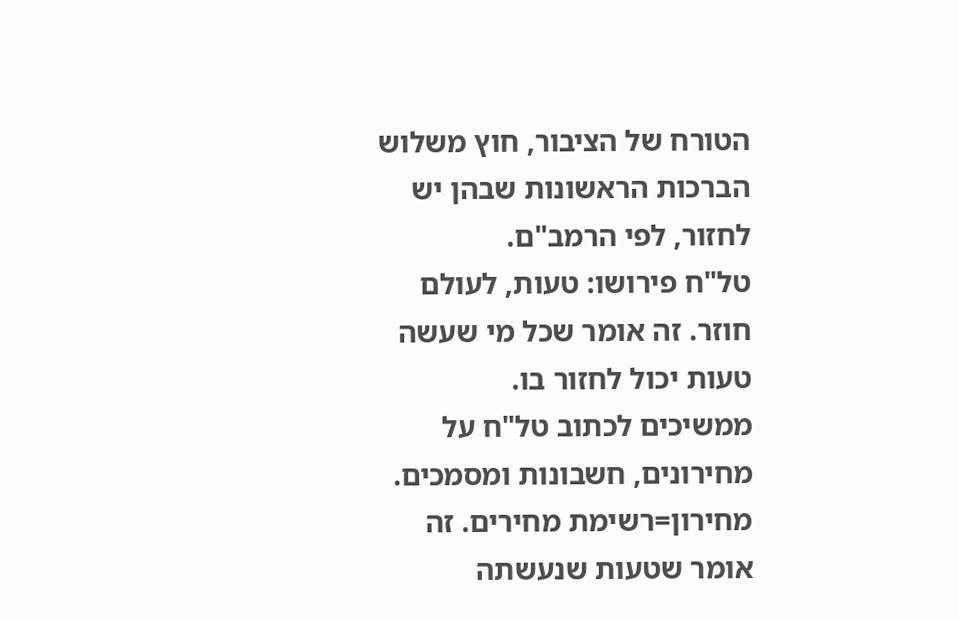הטורח של הציבור, חוץ משלוש הברכות הראשונות שבהן יש לחזור, לפי הרמב"ם.
טל"ח פירושו: טעות, לעולם חוזר. זה אומר שכל מי שעשה טעות יכול לחזור בו.
ממשיכים לכתוב טל"ח על מחירונים, חשבונות ומסמכים. מחירון=רשימת מחירים. זה אומר שטעות שנעשתה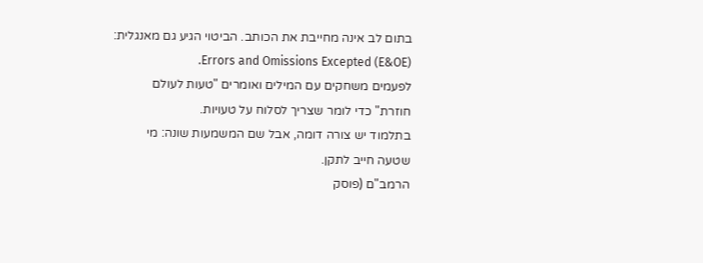בתום לב אינה מחייבת את הכותב. הביטוי הגיע גם מאנגלית: Errors and Omissions Excepted (E&OE).
לפעמים משחקים עם המילים ואומרים "טעות לעולם חוזרת" כדי לומר שצריך לסלוח על טעויות.
בתלמוד יש צורה דומה, אבל שם המשמעות שונה: מי שטעה חייב לתקן.
הרמב"ם (פוסק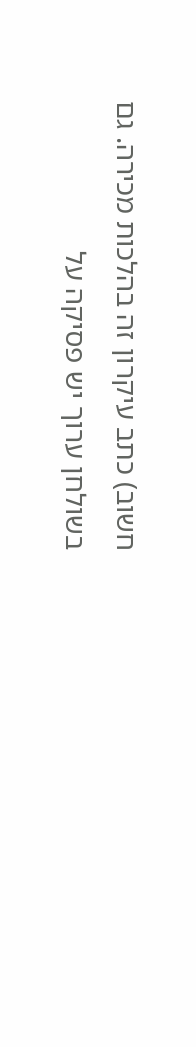חשוב) כתב עיקרון זה בהלכות מכירה. גם בשולחן ערוך יש פסיקה על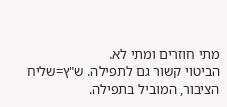מתי חוזרים ומתי לא.
הביטוי קשור גם לתפילה. ש"ץ=שליח הציבור, המוביל בתפילה.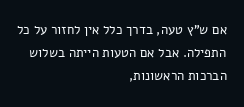אם ש"ץ טעה, בדרך כלל אין לחזור על כל התפילה. אבל אם הטעות הייתה בשלוש הברכות הראשונות,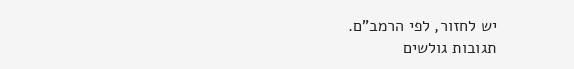יש לחזור, לפי הרמב"ם.
תגובות גולשים